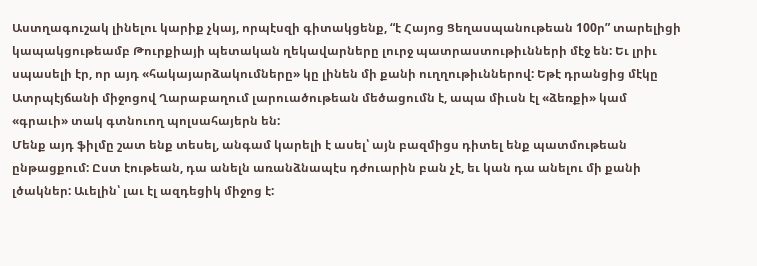Աստղագուշակ լինելու կարիք չկայ, որպէսզի գիտակցենք, “է Հայոց Ցեղասպանութեան 100ր” տարելիցի կապակցութեամբ Թուրքիայի պետական ղեկավարները լուրջ պատրաստութիւնների մէջ են: Եւ լրիւ սպասելի էր, որ այդ «հակայարձակումները» կը լինեն մի քանի ուղղութիւններով: Եթէ դրանցից մէկը Ատրպէյճանի միջոցով Ղարաբաղում լարուածութեան մեծացումն է, ապա միւսն էլ «ձեռքի» կամ «գրաւի» տակ գտնուող պոլսահայերն են:
Մենք այդ ֆիլմը շատ ենք տեսել, անգամ կարելի է ասել՝ այն բազմիցս դիտել ենք պատմութեան ընթացքում: Ըստ էութեան, դա անելն առանձնապէս դժուարին բան չէ, եւ կան դա անելու մի քանի լծակներ: Աւելին՝ լաւ էլ ազդեցիկ միջոց է: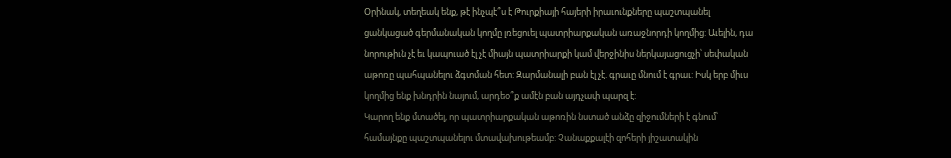Օրինակ, տեղեակ ենք, թէ ինչպէ՞ս է Թուրքիայի հայերի իրաւունքները պաշտպանել ցանկացած գերմանական կողմը լռեցուել պատրիարքական առաջնորդի կողմից: Աւելին, դա նորութիւն չէ եւ կապուած էլ չէ միայն պատրիարքի կամ վերջինիս ներկայացուցչի՝ սեփական աթոռը պահպանելու ձգտման հետ: Զարմանալի բան էլ չէ. գրաւը մնում է գրաւ: Իսկ երբ միւս կողմից ենք խնդրին նայում, արդեօ՞ք ամէն բան այդչափ պարզ է:
Կարող ենք մտածել, որ պատրիարքական աթոռին նստած անձը զիջումների է գնում՝ համայնքը պաշտպանելու մտավախութեամբ: Չանաքքալէի զոհերի յիշատակին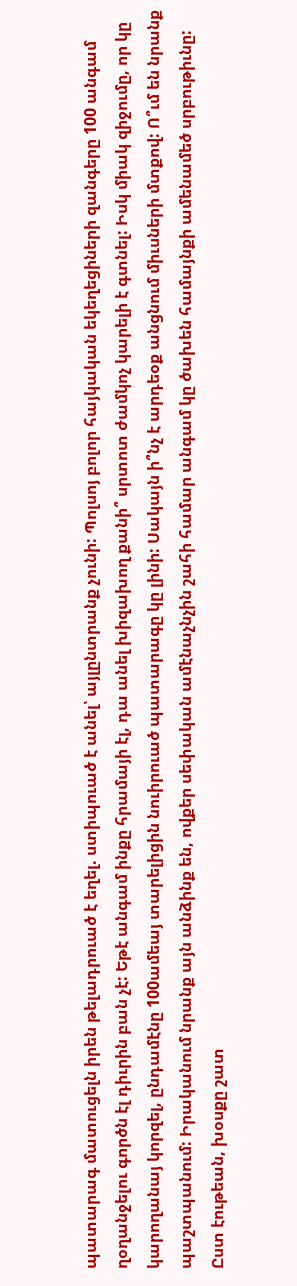պատարագ մատուցելն իրեն թելադրուած է եղել. ստիպուած է անել՝ այլընտրանք չունի: Պոլսոյ բոլոր հայկական եկեղեցիների զանգերը 100 անգամ ղօղանջելու գործն էլ դիւրին բան չէ: Եթէ անգամ ինքը հրամայի էլ, դա անել խիզախող քանի՞ սրտոտ ժամկոչ կարելի է գտնել: Իսկ միակ զիջումը, որ կը կարողանայ կորզել, ընդամէնը 100ամեայ տարելիցին նուիրուած պատարագը կը լինի: Սակայն ի՞նչ է արդեօք անցնում միւսների մտքով: Ո՞ւմ են նրանք պաշտպանում: Իրականում նրանք այն անձինք են, ովքեր սեփական ամէնաչնչին շահի համար անգամ կը ծախեն համայնքի ամենամեծ սրբութիւնը:
Ըստ էութեան, խօսքը շատ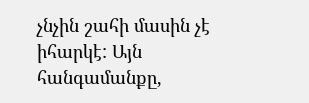չնչին շահի մասին չէ իհարկէ: Այն հանգամանքը,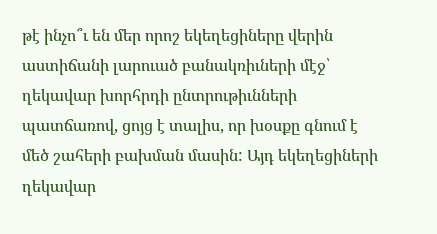թէ ինչո՞ւ են մեր որոշ եկեղեցիները վերին աստիճանի լարուած բանակռիւների մէջ՝ ղեկավար խորհրդի ընտրութիւնների պատճառով, ցոյց է տալիս, որ խօսքը գնում է մեծ շահերի բախման մասին: Այդ եկեղեցիների ղեկավար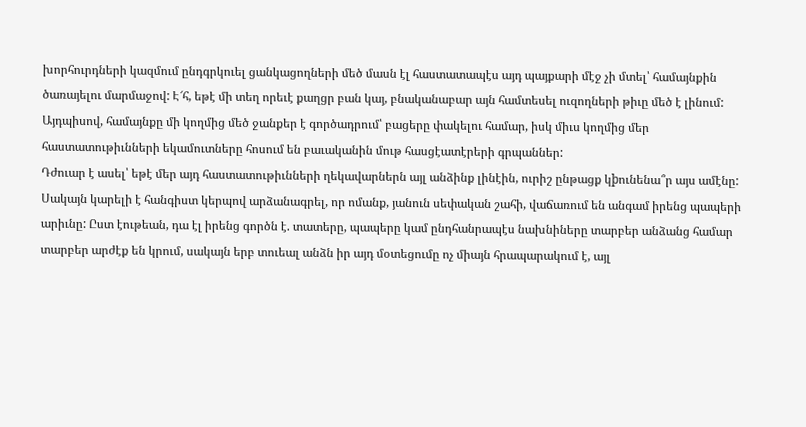խորհուրդների կազմում ընդգրկուել ցանկացողների մեծ մասն էլ հաստատապէս այդ պայքարի մէջ չի մտել՝ համայնքին ծառայելու մարմաջով: Է՜հ, եթէ մի տեղ որեւէ քաղցր բան կայ, բնականաբար այն համտեսել ուզողների թիւը մեծ է լինում: Այդպիսով, համայնքը մի կողմից մեծ ջանքեր է գործադրում՝ բացերը փակելու համար, իսկ միւս կողմից մեր հաստատութիւնների եկամուտները հոսում են բաւականին մութ հասցէատէրերի գրպաններ:
Դժուար է ասել՝ եթէ մեր այդ հաստատութիւնների ղեկավարներն այլ անձինք լինէին, ուրիշ ընթացք կþունենա՞ր այս ամէնը: Սակայն կարելի է հանգիստ կերպով արձանագրել, որ ոմանք, յանուն սեփական շահի, վաճառում են անգամ իրենց պապերի արիւնը: Ըստ էութեան, դա էլ իրենց գործն է. տատերը, պապերը կամ ընդհանրապէս նախնիները տարբեր անձանց համար տարբեր արժէք են կրում, սակայն երբ տուեալ անձն իր այդ մօտեցումը ոչ միայն հրապարակում է, այլ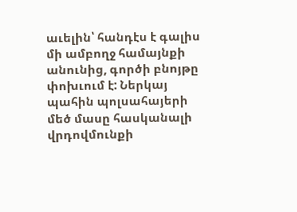աւելին՝ հանդէս է գալիս մի ամբողջ համայնքի անունից, գործի բնոյթը փոխւում է: Ներկայ պահին պոլսահայերի մեծ մասը հասկանալի վրդովմունքի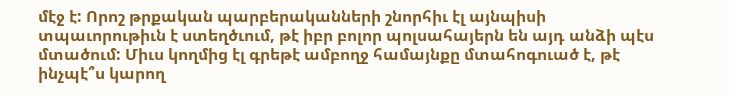մէջ է: Որոշ թրքական պարբերականների շնորհիւ էլ այնպիսի տպաւորութիւն է ստեղծւում, թէ իբր բոլոր պոլսահայերն են այդ անձի պէս մտածում: Միւս կողմից էլ գրեթէ ամբողջ համայնքը մտահոգուած է, թէ ինչպէ՞ս կարող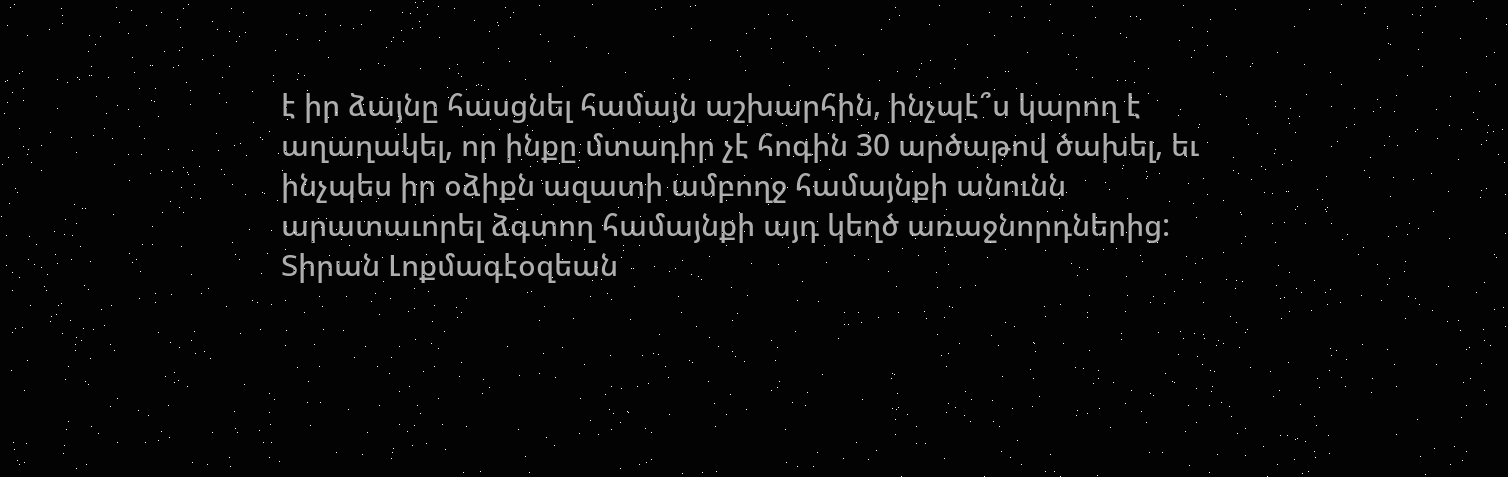է իր ձայնը հասցնել համայն աշխարհին, ինչպէ՞ս կարող է աղաղակել, որ ինքը մտադիր չէ հոգին 30 արծաթով ծախել, եւ ինչպես իր օձիքն ազատի ամբողջ համայնքի անունն արատաւորել ձգտող համայնքի այդ կեղծ առաջնորդներից:
Տիրան Լոքմագէօզեան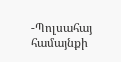-Պոլսահայ համայնքի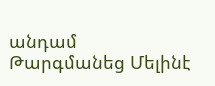անդամ
Թարգմանեց Մելինէ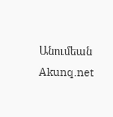Անումեան
Akunq.net